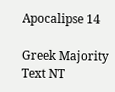Apocalipse 14

Greek Majority Text NT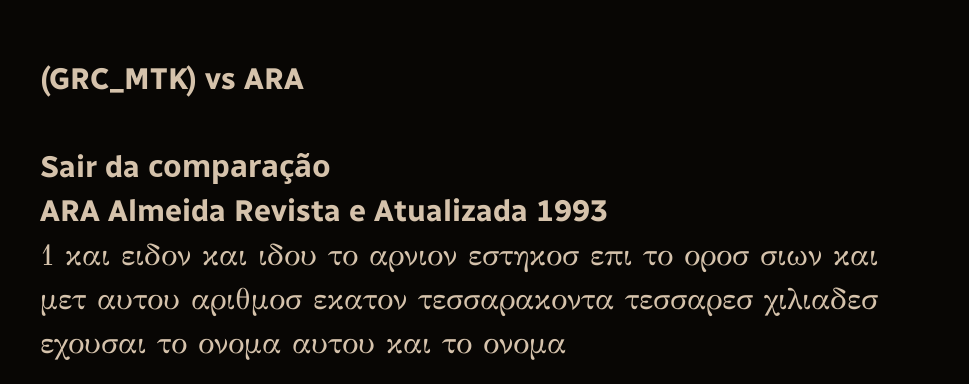(GRC_MTK) vs ARA

Sair da comparação
ARA Almeida Revista e Atualizada 1993
1 και ειδον και ιδου το αρνιον εστηκοσ επι το οροσ σιων και μετ αυτου αριθμοσ εκατον τεσσαρακοντα τεσσαρεσ χιλιαδεσ εχουσαι το ονομα αυτου και το ονομα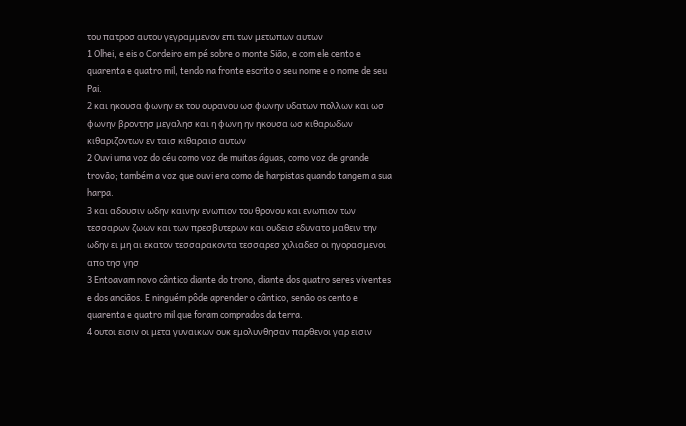του πατροσ αυτου γεγραμμενον επι των μετωπων αυτων
1 Olhei, e eis o Cordeiro em pé sobre o monte Sião, e com ele cento e quarenta e quatro mil, tendo na fronte escrito o seu nome e o nome de seu Pai.
2 και ηκουσα φωνην εκ του ουρανου ωσ φωνην υδατων πολλων και ωσ φωνην βροντησ μεγαλησ και η φωνη ην ηκουσα ωσ κιθαρωδων κιθαριζοντων εν ταισ κιθαραισ αυτων
2 Ouvi uma voz do céu como voz de muitas águas, como voz de grande trovão; também a voz que ouvi era como de harpistas quando tangem a sua harpa.
3 και αδουσιν ωδην καινην ενωπιον του θρονου και ενωπιον των τεσσαρων ζωων και των πρεσβυτερων και ουδεισ εδυνατο μαθειν την ωδην ει μη αι εκατον τεσσαρακοντα τεσσαρεσ χιλιαδεσ οι ηγορασμενοι απο τησ γησ
3 Entoavam novo cântico diante do trono, diante dos quatro seres viventes e dos anciãos. E ninguém pôde aprender o cântico, senão os cento e quarenta e quatro mil que foram comprados da terra.
4 ουτοι εισιν οι μετα γυναικων ουκ εμολυνθησαν παρθενοι γαρ εισιν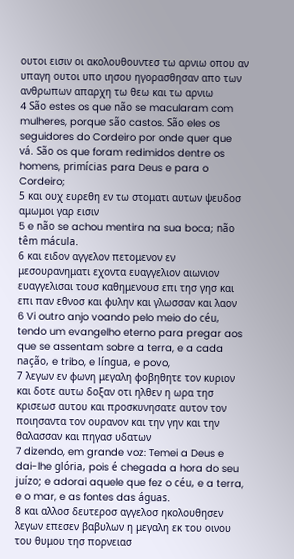ουτοι εισιν οι ακολουθουντεσ τω αρνιω οπου αν υπαγη ουτοι υπο ιησου ηγορασθησαν απο των ανθρωπων απαρχη τω θεω και τω αρνιω
4 São estes os que não se macularam com mulheres, porque são castos. São eles os seguidores do Cordeiro por onde quer que vá. São os que foram redimidos dentre os homens, primícias para Deus e para o Cordeiro;
5 και ουχ ευρεθη εν τω στοματι αυτων ψευδοσ αμωμοι γαρ εισιν
5 e não se achou mentira na sua boca; não têm mácula.
6 και ειδον αγγελον πετομενον εν μεσουρανηματι εχοντα ευαγγελιον αιωνιον ευαγγελισαι τουσ καθημενουσ επι τησ γησ και επι παν εθνοσ και φυλην και γλωσσαν και λαον
6 Vi outro anjo voando pelo meio do céu, tendo um evangelho eterno para pregar aos que se assentam sobre a terra, e a cada nação, e tribo, e língua, e povo,
7 λεγων εν φωνη μεγαλη φοβηθητε τον κυριον και δοτε αυτω δοξαν οτι ηλθεν η ωρα τησ κρισεωσ αυτου και προσκυνησατε αυτον τον ποιησαντα τον ουρανον και την γην και την θαλασσαν και πηγασ υδατων
7 dizendo, em grande voz: Temei a Deus e dai-lhe glória, pois é chegada a hora do seu juízo; e adorai aquele que fez o céu, e a terra, e o mar, e as fontes das águas.
8 και αλλοσ δευτεροσ αγγελοσ ηκολουθησεν λεγων επεσεν βαβυλων η μεγαλη εκ του οινου του θυμου τησ πορνειασ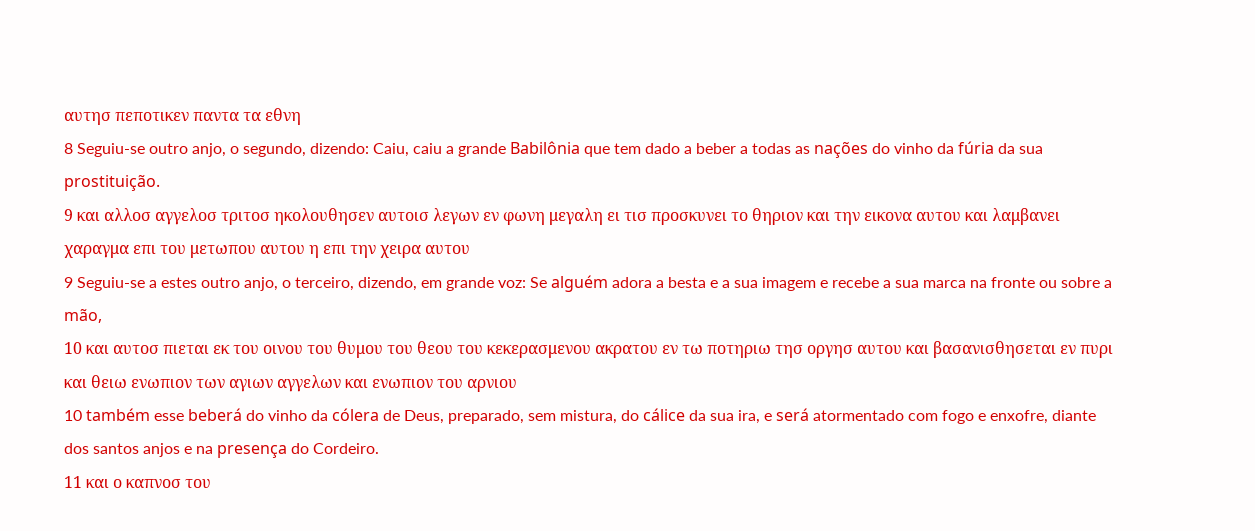αυτησ πεποτικεν παντα τα εθνη
8 Seguiu-se outro anjo, o segundo, dizendo: Caiu, caiu a grande Babilônia que tem dado a beber a todas as nações do vinho da fúria da sua prostituição.
9 και αλλοσ αγγελοσ τριτοσ ηκολουθησεν αυτοισ λεγων εν φωνη μεγαλη ει τισ προσκυνει το θηριον και την εικονα αυτου και λαμβανει χαραγμα επι του μετωπου αυτου η επι την χειρα αυτου
9 Seguiu-se a estes outro anjo, o terceiro, dizendo, em grande voz: Se alguém adora a besta e a sua imagem e recebe a sua marca na fronte ou sobre a mão,
10 και αυτοσ πιεται εκ του οινου του θυμου του θεου του κεκερασμενου ακρατου εν τω ποτηριω τησ οργησ αυτου και βασανισθησεται εν πυρι και θειω ενωπιον των αγιων αγγελων και ενωπιον του αρνιου
10 também esse beberá do vinho da cólera de Deus, preparado, sem mistura, do cálice da sua ira, e será atormentado com fogo e enxofre, diante dos santos anjos e na presença do Cordeiro.
11 και ο καπνοσ του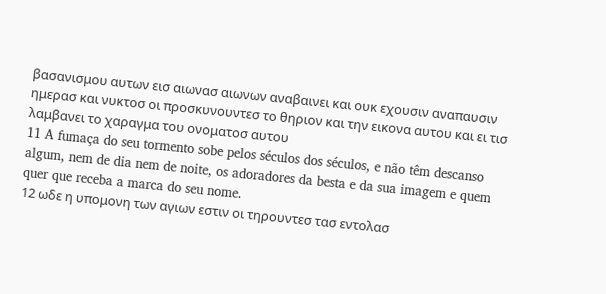βασανισμου αυτων εισ αιωνασ αιωνων αναβαινει και ουκ εχουσιν αναπαυσιν ημερασ και νυκτοσ οι προσκυνουντεσ το θηριον και την εικονα αυτου και ει τισ λαμβανει το χαραγμα του ονοματοσ αυτου
11 A fumaça do seu tormento sobe pelos séculos dos séculos, e não têm descanso algum, nem de dia nem de noite, os adoradores da besta e da sua imagem e quem quer que receba a marca do seu nome.
12 ωδε η υπομονη των αγιων εστιν οι τηρουντεσ τασ εντολασ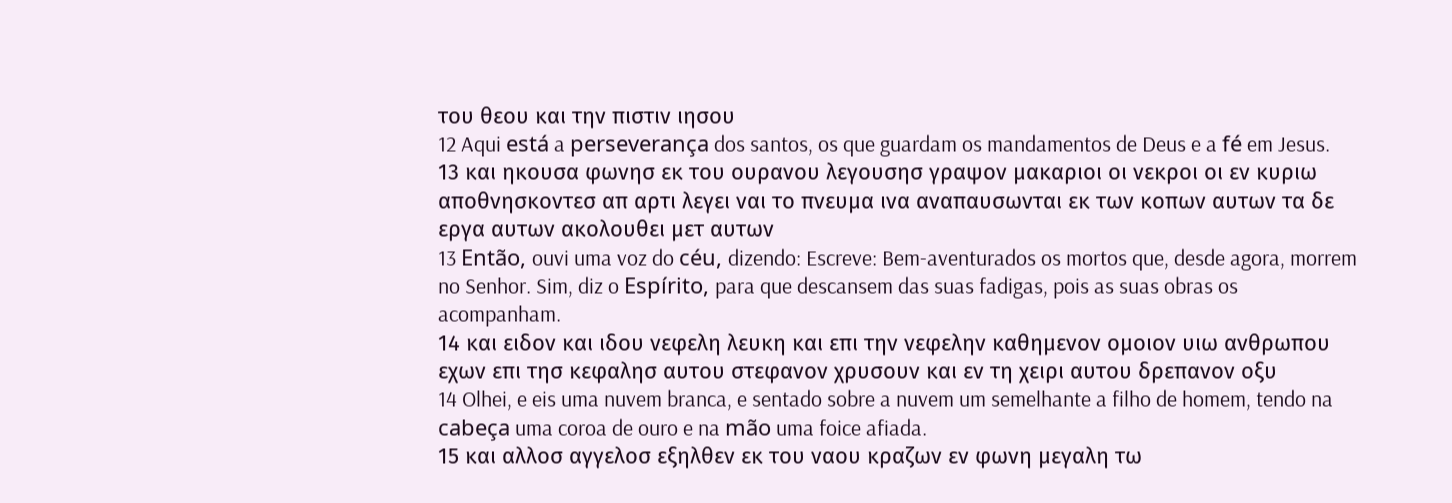του θεου και την πιστιν ιησου
12 Aqui está a perseverança dos santos, os que guardam os mandamentos de Deus e a fé em Jesus.
13 και ηκουσα φωνησ εκ του ουρανου λεγουσησ γραψον μακαριοι οι νεκροι οι εν κυριω αποθνησκοντεσ απ αρτι λεγει ναι το πνευμα ινα αναπαυσωνται εκ των κοπων αυτων τα δε εργα αυτων ακολουθει μετ αυτων
13 Então, ouvi uma voz do céu, dizendo: Escreve: Bem-aventurados os mortos que, desde agora, morrem no Senhor. Sim, diz o Espírito, para que descansem das suas fadigas, pois as suas obras os acompanham.
14 και ειδον και ιδου νεφελη λευκη και επι την νεφελην καθημενον ομοιον υιω ανθρωπου εχων επι τησ κεφαλησ αυτου στεφανον χρυσουν και εν τη χειρι αυτου δρεπανον οξυ
14 Olhei, e eis uma nuvem branca, e sentado sobre a nuvem um semelhante a filho de homem, tendo na cabeça uma coroa de ouro e na mão uma foice afiada.
15 και αλλοσ αγγελοσ εξηλθεν εκ του ναου κραζων εν φωνη μεγαλη τω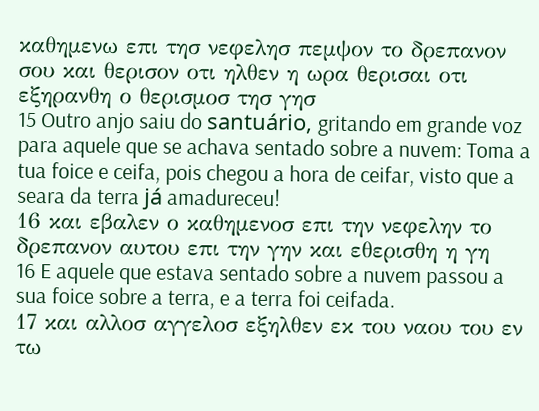καθημενω επι τησ νεφελησ πεμψον το δρεπανον σου και θερισον οτι ηλθεν η ωρα θερισαι οτι εξηρανθη ο θερισμοσ τησ γησ
15 Outro anjo saiu do santuário, gritando em grande voz para aquele que se achava sentado sobre a nuvem: Toma a tua foice e ceifa, pois chegou a hora de ceifar, visto que a seara da terra já amadureceu!
16 και εβαλεν ο καθημενοσ επι την νεφελην το δρεπανον αυτου επι την γην και εθερισθη η γη
16 E aquele que estava sentado sobre a nuvem passou a sua foice sobre a terra, e a terra foi ceifada.
17 και αλλοσ αγγελοσ εξηλθεν εκ του ναου του εν τω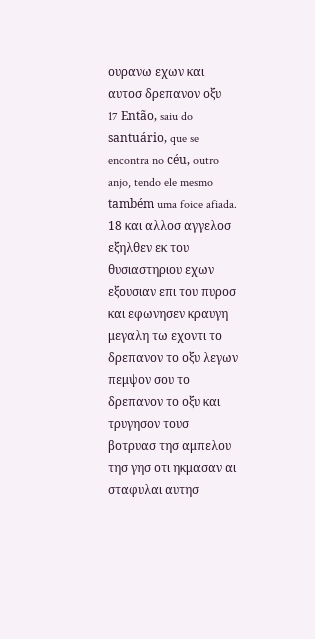ουρανω εχων και αυτοσ δρεπανον οξυ
17 Então, saiu do santuário, que se encontra no céu, outro anjo, tendo ele mesmo também uma foice afiada.
18 και αλλοσ αγγελοσ εξηλθεν εκ του θυσιαστηριου εχων εξουσιαν επι του πυροσ και εφωνησεν κραυγη μεγαλη τω εχοντι το δρεπανον το οξυ λεγων πεμψον σου το δρεπανον το οξυ και τρυγησον τουσ βοτρυασ τησ αμπελου τησ γησ οτι ηκμασαν αι σταφυλαι αυτησ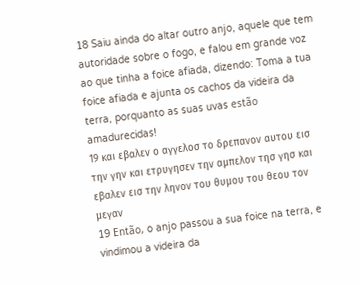18 Saiu ainda do altar outro anjo, aquele que tem autoridade sobre o fogo, e falou em grande voz ao que tinha a foice afiada, dizendo: Toma a tua foice afiada e ajunta os cachos da videira da terra, porquanto as suas uvas estão amadurecidas!
19 και εβαλεν ο αγγελοσ το δρεπανον αυτου εισ την γην και ετρυγησεν την αμπελον τησ γησ και εβαλεν εισ την ληνον του θυμου του θεου τον μεγαν
19 Então, o anjo passou a sua foice na terra, e vindimou a videira da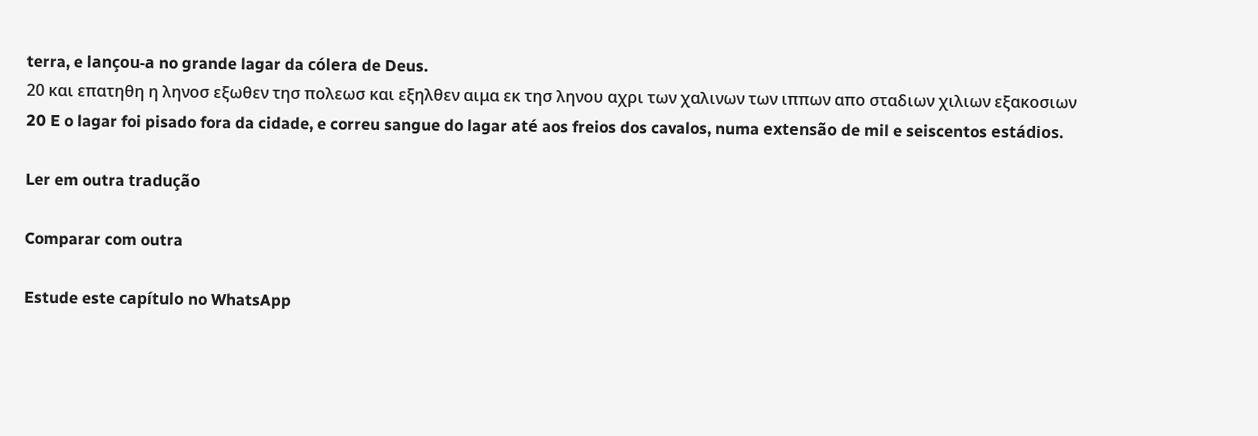terra, e lançou-a no grande lagar da cólera de Deus.
20 και επατηθη η ληνοσ εξωθεν τησ πολεωσ και εξηλθεν αιμα εκ τησ ληνου αχρι των χαλινων των ιππων απο σταδιων χιλιων εξακοσιων
20 E o lagar foi pisado fora da cidade, e correu sangue do lagar até aos freios dos cavalos, numa extensão de mil e seiscentos estádios.

Ler em outra tradução

Comparar com outra

Estude este capítulo no WhatsApp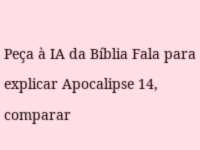Peça à IA da Bíblia Fala para explicar Apocalipse 14, comparar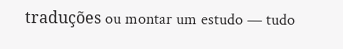traduções ou montar um estudo — tudo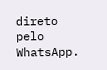direto pelo WhatsApp.